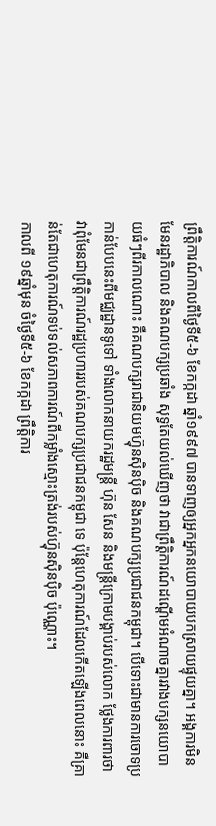ព្រឹត្តិការណ៍កាលពីថ្ងៃទី៥-៦ ខែកក្កដា ឆ្នាំ១៩៩៧ បានទាញឲ្យអ្នកអ្នកនយោបាយបកស្រាយផ្ទុយគ្នា។ អង្គការមិនមែនរដ្ឋាភិបាល និងគណបក្សប្រឆាំង សុទ្ធតែយល់ឃើញថា វាជាព្រឹត្តិការណ៍ដណ្ដើមអំណាចគ្នារវាងបក្សនយោបាយធំៗពីរកាលណោះ គឺគណបក្សរាជានិយមហ៊្វុនស៊ិនប៉ិច និងគណបក្សប្រជាជនកម្ពុជា។ បើទោះជាមានការចោទប្រកាន់បែបនេះពីមជ្ឈដ្ឋានទូទៅ ទាំងលោកនាយករដ្ឋមន្ត្រី ហ៊ុន សែន និងមន្ត្រីក្រោមបង្គាប់របស់លោក ថ្លែងការពារថា វាពុំមែនជាព្រឹត្តិការណ៍រដ្ឋប្រហាររបស់គណបក្សប្រជាជនកម្ពុជា ទេ ប៉ុន្តែហេតុការណ៍ដែលកើតឡើងពេលនោះ គឺគ្រាន់តែជាហេតុការណ៍ទប់ទល់សភាពការណ៍ពីកម្លាំងស្មោះត្រង់របស់ហ៊្វុនស៊ិនប៉ិច ប៉ុណ្ណោះ។
កាលពី ១៩ឆ្នាំមុន ចំថ្ងៃទី៥-៦ ខែកក្កដា ព្រឹត្តិការ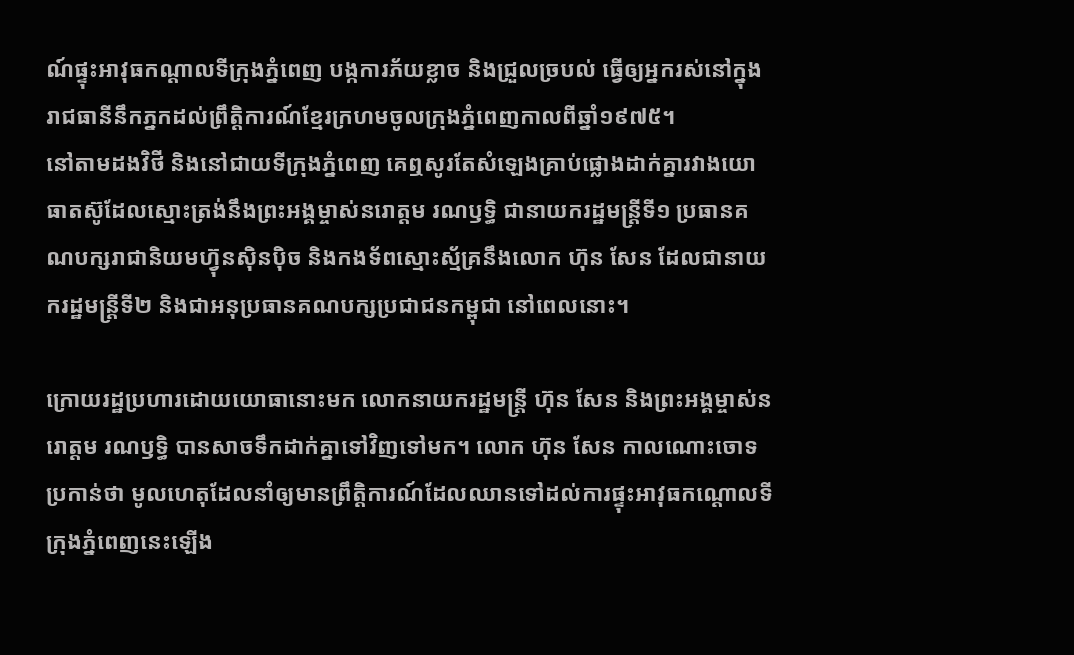ណ៍ផ្ទុះអាវុធកណ្ដាលទីក្រុងភ្នំពេញ បង្កការភ័យខ្លាច និងជ្រួលច្របល់ ធ្វើឲ្យអ្នករស់នៅក្នុងរាជធានីនឹកភ្នកដល់ព្រឹត្តិការណ៍ខ្មែរក្រហមចូលក្រុងភ្នំពេញកាលពីឆ្នាំ១៩៧៥។
នៅតាមដងវិថី និងនៅជាយទីក្រុងភ្នំពេញ គេឮសូរតែសំឡេងគ្រាប់ផ្លោងដាក់គ្នារវាងយោធាតស៊ូដែលស្មោះត្រង់នឹងព្រះអង្គម្ចាស់នរោត្តម រណឫទ្ធិ ជានាយករដ្ឋមន្ត្រីទី១ ប្រធានគណបក្សរាជានិយមហ៊្វុនស៊ិនប៉ិច និងកងទ័ពស្មោះស្ម័គ្រនឹងលោក ហ៊ុន សែន ដែលជានាយករដ្ឋមន្ត្រីទី២ និងជាអនុប្រធានគណបក្សប្រជាជនកម្ពុជា នៅពេលនោះ។

ក្រោយរដ្ឋប្រហារដោយយោធានោះមក លោកនាយករដ្ឋមន្ត្រី ហ៊ុន សែន និងព្រះអង្គម្ចាស់នរោត្តម រណឫទ្ធិ បានសាចទឹកដាក់គ្នាទៅវិញទៅមក។ លោក ហ៊ុន សែន កាលណោះចោទប្រកាន់ថា មូលហេតុដែលនាំឲ្យមានព្រឹត្តិការណ៍ដែលឈានទៅដល់ការផ្ទុះអាវុធកណ្ដោលទីក្រុងភ្នំពេញនេះឡើង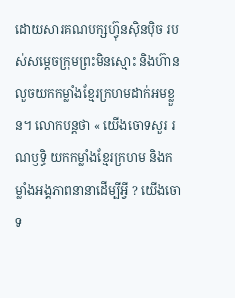ដោយសារគណបក្សហ៊្វុនស៊ិនប៉ិច របស់សម្ដេចក្រុមព្រះមិនស្មោះ និងហ៊ានលួចយកកម្លាំងខ្មែរក្រហមដាក់អមខ្លួន។ លោកបន្តថា « យើងចោទសួរ រណឫទ្ធិ យកកម្លាំងខ្មែរក្រហម និងកម្លាំងអង្គភាពនានាដើម្បីអ្វី ? យើងចោទ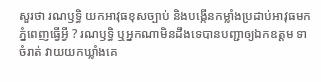សួរថា រណឫទ្ធិ យកអាវុធខុសច្បាប់ និងបង្កើនកម្លាំងប្រដាប់អាវុធមកភ្នំពេញធ្វើអ្វី ? រណឫទ្ធិ ឬអ្នកណាមិនដឹងទេបានបញ្ជាឲ្យឯកឧត្ដម ទា ចំរាត់ វាយយកឃ្លាំងគេ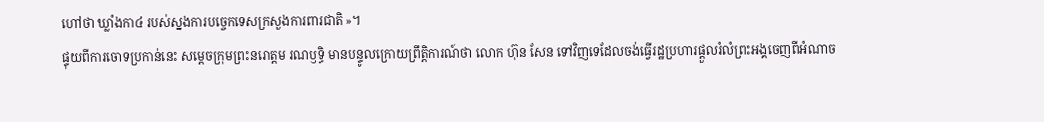ហៅថា ឃ្លាំងកា៤ របស់ស្នងការបច្ចេកទេសក្រសួងការពារជាតិ »។
ផ្ទុយពីការចោទប្រកាន់នេះ សម្ដេចក្រុមព្រះនរោត្តម រណឫទ្ធិ មានបន្ទូលក្រោយព្រឹត្តិការណ៍ថា លោក ហ៊ុន សែន ទៅវិញទេដែលចង់ធ្វើរដ្ឋប្រហារផ្ដួលរំលំព្រះអង្គចេញពីអំណាច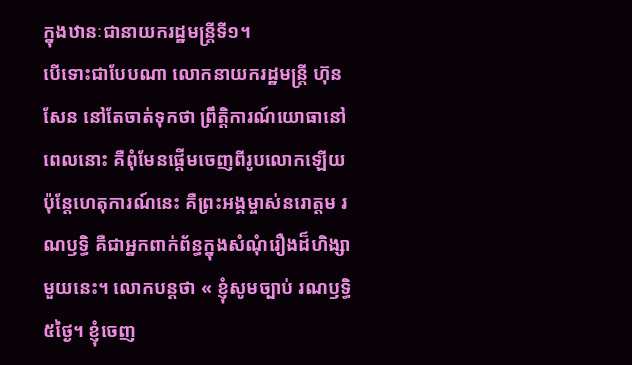ក្នុងឋានៈជានាយករដ្ឋមន្ត្រីទី១។
បើទោះជាបែបណា លោកនាយករដ្ឋមន្ត្រី ហ៊ុន សែន នៅតែចាត់ទុកថា ព្រឹត្តិការណ៍យោធានៅពេលនោះ គឺពុំមែនផ្ដើមចេញពីរូបលោកឡើយ ប៉ុន្តែហេតុការណ៍នេះ គឺព្រះអង្គម្ចាស់នរោត្តម រណឫទ្ធិ គឺជាអ្នកពាក់ព័ន្ធក្នុងសំណុំរឿងដ៏ហិង្សាមួយនេះ។ លោកបន្តថា « ខ្ញុំសូមច្បាប់ រណឫទ្ធិ ៥ថ្ងៃ។ ខ្ញុំចេញ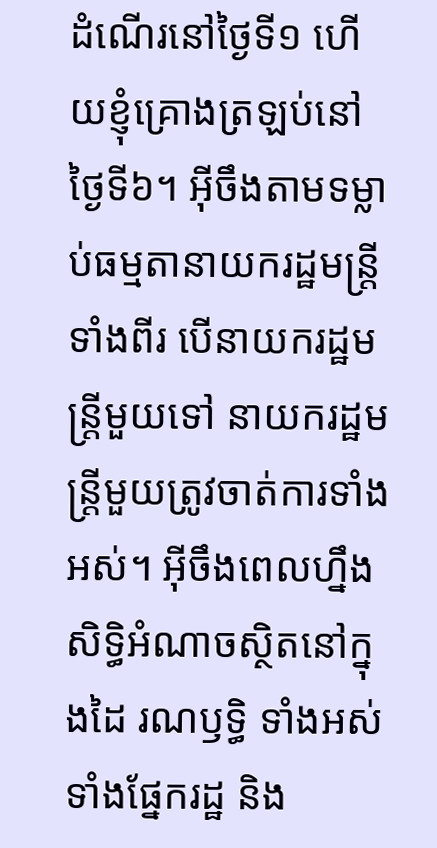ដំណើរនៅថ្ងៃទី១ ហើយខ្ញុំគ្រោងត្រឡប់នៅថ្ងៃទី៦។ អ៊ីចឹងតាមទម្លាប់ធម្មតានាយករដ្ឋមន្ត្រីទាំងពីរ បើនាយករដ្ឋមន្ត្រីមួយទៅ នាយករដ្ឋមន្ត្រីមួយត្រូវចាត់ការទាំងអស់។ អ៊ីចឹងពេលហ្នឹងសិទ្ធិអំណាចស្ថិតនៅក្នុងដៃ រណឫទ្ធិ ទាំងអស់ ទាំងផ្នែករដ្ឋ និង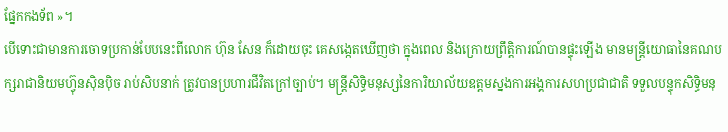ផ្នែកកងទ័ព »។
បើទោះជាមានការចោទប្រកាន់បែបនេះពីលោក ហ៊ុន សែន ក៏ដោយចុះ គេសង្កេតឃើញថា ក្នុងពេល និងក្រោយព្រឹត្តិការណ៍បានផ្ទុះឡើង មានមន្ត្រីយោធានៃគណបក្សរាជានិយមហ៊្វុនស៊ិនប៉ិច រាប់សិបនាក់ ត្រូវបានប្រហារជីវិតក្រៅច្បាប់។ មន្ត្រីសិទ្ធិមនុស្សនៃការិយាល័យឧត្ដមស្នងការអង្គការសហប្រជាជាតិ ទទួលបន្ទុកសិទ្ធិមនុ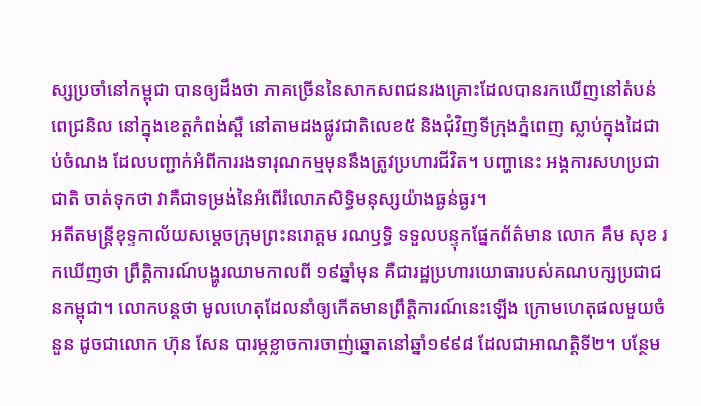ស្សប្រចាំនៅកម្ពុជា បានឲ្យដឹងថា ភាគច្រើននៃសាកសពជនរងគ្រោះដែលបានរកឃើញនៅតំបន់ពេជ្រនិល នៅក្នុងខេត្តកំពង់ស្ពឺ នៅតាមដងផ្លូវជាតិលេខ៥ និងជុំវិញទីក្រុងភ្នំពេញ ស្លាប់ក្នុងដៃជាប់ចំណង ដែលបញ្ជាក់អំពីការរងទារុណកម្មមុននឹងត្រូវប្រហារជីវិត។ បញ្ហានេះ អង្គការសហប្រជាជាតិ ចាត់ទុកថា វាគឺជាទម្រង់នៃអំពើរំលោភសិទ្ធិមនុស្សយ៉ាងធ្ងន់ធ្ងរ។
អតីតមន្ត្រីខុទ្ទកាល័យសម្ដេចក្រុមព្រះនរោត្តម រណឫទ្ធិ ទទួលបន្ទុកផ្នែកព័ត៌មាន លោក គឹម សុខ រកឃើញថា ព្រឹត្តិការណ៍បង្ហូរឈាមកាលពី ១៩ឆ្នាំមុន គឺជារដ្ឋប្រហារយោធារបស់គណបក្សប្រជាជនកម្ពុជា។ លោកបន្តថា មូលហេតុដែលនាំឲ្យកើតមានព្រឹត្តិការណ៍នេះឡើង ក្រោមហេតុផលមួយចំនួន ដូចជាលោក ហ៊ុន សែន បារម្ភខ្លាចការចាញ់ឆ្នោតនៅឆ្នាំ១៩៩៨ ដែលជាអាណត្តិទី២។ បន្ថែម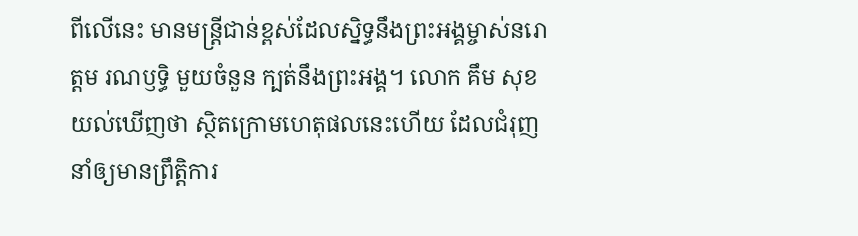ពីលើនេះ មានមន្ត្រីជាន់ខ្ពស់ដែលស្និទ្ធនឹងព្រះអង្គម្ចាស់នរោត្តម រណឫទ្ធិ មួយចំនួន ក្បត់នឹងព្រះអង្គ។ លោក គឹម សុខ យល់ឃើញថា ស្ថិតក្រោមហេតុផលនេះហើយ ដែលជំរុញនាំឲ្យមានព្រឹត្តិការ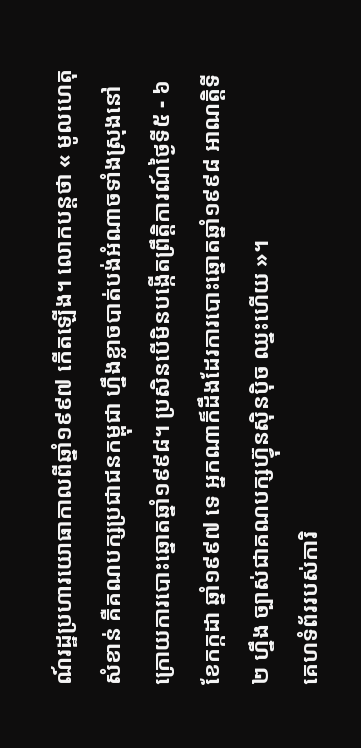ណ៍រដ្ឋប្រហារយោធាកាលពីឆ្នាំ១៩៩៧ កើតឡើង។ លោកបន្តថា « មូលហេតុសំខាន់ គឺគណបក្សប្រជាជនកម្ពុជា ហ្នឹងខ្លាចបាត់បង់អំណាចទាំងស្រុងនៅក្រោយការបោះឆ្នោតឆ្នាំ១៩៩៨។ ប្រសិនបើមិនបង្កើតព្រឹត្តិការណ៍ថ្ងៃទី៥ - ៦ ខែកក្កដា ឆ្នាំ១៩៩៧ ទេ អ្នកណាក៏ដឹងដែរការបោះឆ្នោតឆ្នាំ១៩៩៨ អាណត្តិទី២ ហ្នឹង ច្បាស់ជាគណបក្សហ៊្វុនស៊ិនប៉ិច ឈ្នះហើយ »។
គេហទំព័ររបស់ការិ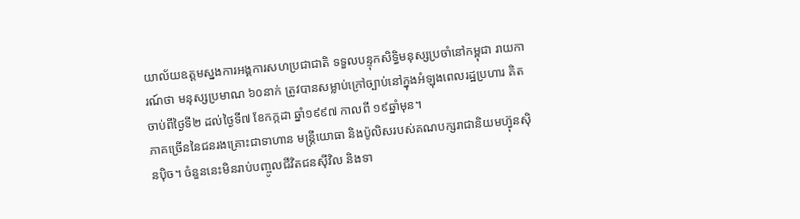យាល័យឧត្ដមស្នងការអង្គការសហប្រជាជាតិ ទទួលបន្ទុកសិទ្ធិមនុស្សប្រចាំនៅកម្ពុជា រាយការណ៍ថា មនុស្សប្រមាណ ៦០នាក់ ត្រូវបានសម្លាប់ក្រៅច្បាប់នៅក្នុងអំឡុងពេលរដ្ឋប្រហារ គិតចាប់ពីថ្ងៃទី២ ដល់ថ្ងៃទី៧ ខែកក្កដា ឆ្នាំ១៩៩៧ កាលពី ១៩ឆ្នាំមុន។
ភាគច្រើននៃជនរងគ្រោះជាទាហាន មន្ត្រីយោធា និងប៉ូលិសរបស់គណបក្សរាជានិយមហ៊្វុនស៊ិនប៉ិច។ ចំនួននេះមិនរាប់បញ្ចូលជីវិតជនស៊ីវិល និងទា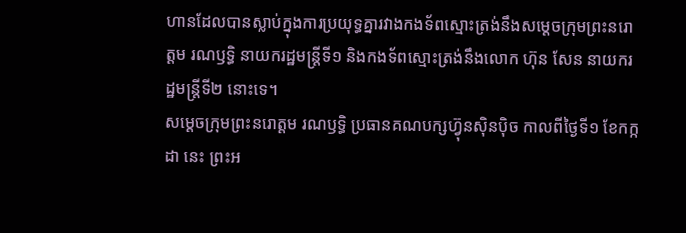ហានដែលបានស្លាប់ក្នុងការប្រយុទ្ធគ្នារវាងកងទ័ពស្មោះត្រង់នឹងសម្ដេចក្រុមព្រះនរោត្តម រណឫទ្ធិ នាយករដ្ឋមន្ត្រីទី១ និងកងទ័ពស្មោះត្រង់នឹងលោក ហ៊ុន សែន នាយករដ្ឋមន្ត្រីទី២ នោះទេ។
សម្ដេចក្រុមព្រះនរោត្តម រណឫទ្ធិ ប្រធានគណបក្សហ៊្វុនស៊ិនប៉ិច កាលពីថ្ងៃទី១ ខែកក្កដា នេះ ព្រះអ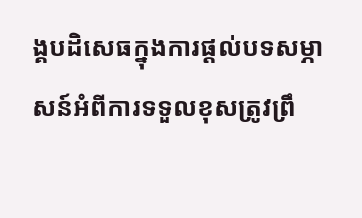ង្គបដិសេធក្នុងការផ្ដល់បទសម្ភាសន៍អំពីការទទួលខុសត្រូវព្រឹ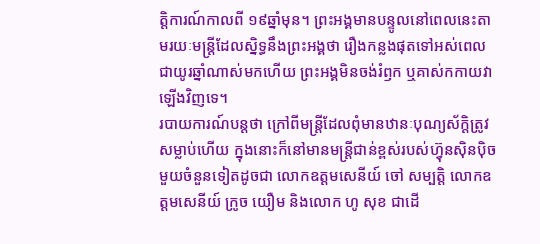ត្តិការណ៍កាលពី ១៩ឆ្នាំមុន។ ព្រះអង្គមានបន្ទូលនៅពេលនេះតាមរយៈមន្ត្រីដែលស្និទ្ធនឹងព្រះអង្គថា រឿងកន្លងផុតទៅអស់ពេលជាយូរឆ្នាំណាស់មកហើយ ព្រះអង្គមិនចង់រំឭក ឬគាស់កកាយវាឡើងវិញទេ។
របាយការណ៍បន្តថា ក្រៅពីមន្ត្រីដែលពុំមានឋានៈបុណ្យស័ក្ដិត្រូវសម្លាប់ហើយ ក្នុងនោះក៏នៅមានមន្ត្រីជាន់ខ្ពស់របស់ហ៊្វុនស៊ិនប៉ិច មួយចំនួនទៀតដូចជា លោកឧត្ដមសេនីយ៍ ចៅ សម្បត្តិ លោកឧត្ដមសេនីយ៍ ក្រូច យឿម និងលោក ហូ សុខ ជាដើ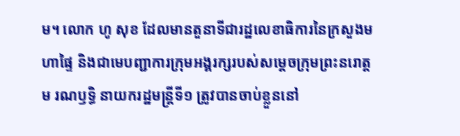ម។ លោក ហូ សុខ ដែលមានតួនាទីជារដ្ឋលេខាធិការនៃក្រសួងមហាផ្ទៃ និងជាមេបញ្ជាការក្រុមអង្គរក្សរបស់សម្ដេចក្រុមព្រះនរោត្តម រណឫទ្ធិ នាយករដ្ឋមន្ត្រីទី១ ត្រូវបានចាប់ខ្លួននៅ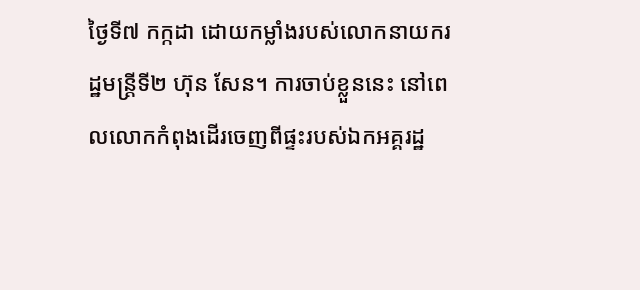ថ្ងៃទី៧ កក្កដា ដោយកម្លាំងរបស់លោកនាយករដ្ឋមន្ត្រីទី២ ហ៊ុន សែន។ ការចាប់ខ្លួននេះ នៅពេលលោកកំពុងដើរចេញពីផ្ទះរបស់ឯកអគ្គរដ្ឋ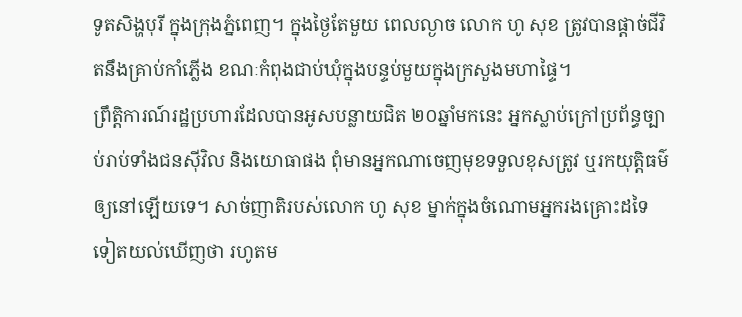ទូតសិង្ហបុរី ក្នុងក្រុងភ្នំពេញ។ ក្នុងថ្ងៃតែមួយ ពេលល្ងាច លោក ហូ សុខ ត្រូវបានផ្ដាច់ជីវិតនឹងគ្រាប់កាំភ្លើង ខណៈកំពុងជាប់ឃុំក្នុងបន្ទប់មួយក្នុងក្រសួងមហាផ្ទៃ។
ព្រឹត្តិការណ៍រដ្ឋប្រហារដែលបានអូសបន្លាយជិត ២០ឆ្នាំមកនេះ អ្នកស្លាប់ក្រៅប្រព័ន្ធច្បាប់រាប់ទាំងជនស៊ីវិល និងយោធាផង ពុំមានអ្នកណាចេញមុខទទួលខុសត្រូវ ឬរកយុត្តិធម៌ឲ្យនៅឡើយទេ។ សាច់ញាតិរបស់លោក ហូ សុខ ម្នាក់ក្នុងចំណោមអ្នករងគ្រោះដទៃទៀតយល់ឃើញថា រហូតម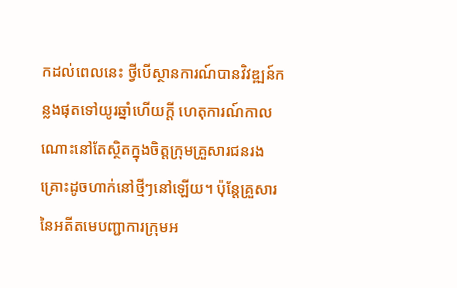កដល់ពេលនេះ ថ្វីបើស្ថានការណ៍បានវិវឌ្ឍន៍កន្លងផុតទៅយូរឆ្នាំហើយក្ដី ហេតុការណ៍កាលណោះនៅតែស្ថិតក្នុងចិត្តក្រុមគ្រួសារជនរងគ្រោះដូចហាក់នៅថ្មីៗនៅឡើយ។ ប៉ុន្តែគ្រួសារនៃអតីតមេបញ្ជាការក្រុមអ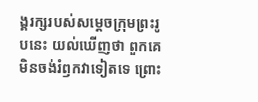ង្គរក្សរបស់សម្ដេចក្រុមព្រះរូបនេះ យល់ឃើញថា ពួកគេមិនចង់រំឭកវាទៀតទេ ព្រោះ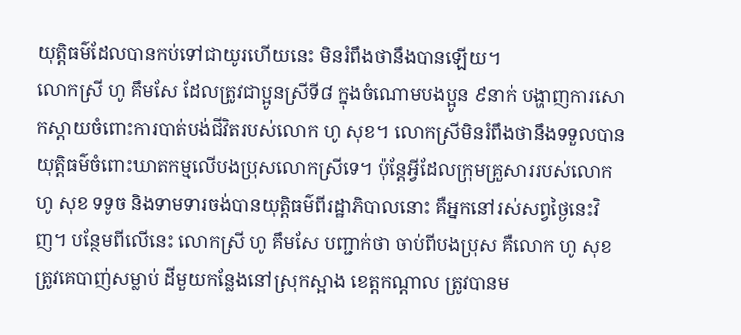យុត្តិធម៌ដែលបានកប់ទៅជាយូរហើយនេះ មិនរំពឹងថានឹងបានឡើយ។
លោកស្រី ហូ គឹមសែ ដែលត្រូវជាប្អូនស្រីទី៨ ក្នុងចំណោមបងប្អូន ៩នាក់ បង្ហាញការសោកស្ដាយចំពោះការបាត់បង់ជីវិតរបស់លោក ហូ សុខ។ លោកស្រីមិនរំពឹងថានឹងទទួលបានយុត្តិធម៌ចំពោះឃាតកម្មលើបងប្រុសលោកស្រីទេ។ ប៉ុន្តែអ្វីដែលក្រុមគ្រួសាររបស់លោក ហូ សុខ ទទូច និងទាមទារចង់បានយុត្តិធម៌ពីរដ្ឋាភិបាលនោះ គឺអ្នកនៅរស់សព្វថ្ងៃនេះវិញ។ បន្ថែមពីលើនេះ លោកស្រី ហូ គឹមសែ បញ្ជាក់ថា ចាប់ពីបងប្រុស គឺលោក ហូ សុខ ត្រូវគេបាញ់សម្លាប់ ដីមួយកន្លែងនៅស្រុកស្អាង ខេត្តកណ្ដាល ត្រូវបានម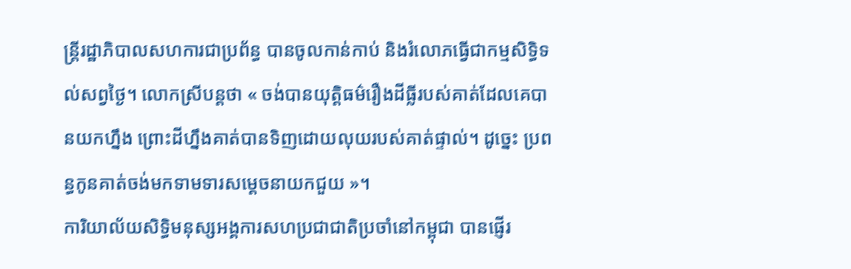ន្ត្រីរដ្ឋាភិបាលសហការជាប្រព័ន្ធ បានចូលកាន់កាប់ និងរំលោភធ្វើជាកម្មសិទ្ធិទល់សព្វថ្ងៃ។ លោកស្រីបន្តថា « ចង់បានយុត្តិធម៌រឿងដីធ្លីរបស់គាត់ដែលគេបានយកហ្នឹង ព្រោះដីហ្នឹងគាត់បានទិញដោយលុយរបស់គាត់ផ្ទាល់។ ដូច្នេះ ប្រពន្ធកូនគាត់ចង់មកទាមទារសម្ដេចនាយកជួយ »។
ការិយាល័យសិទ្ធិមនុស្សអង្គការសហប្រជាជាតិប្រចាំនៅកម្ពុជា បានផ្ញើរ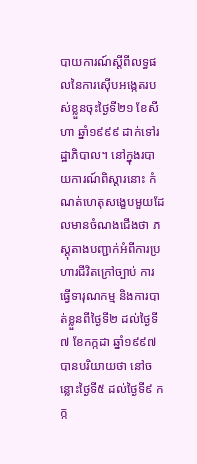បាយការណ៍ស្ដីពីលទ្ធផលនៃការស៊ើបអង្កេតរបស់ខ្លួនចុះថ្ងៃទី២១ ខែសីហា ឆ្នាំ១៩៩៩ ដាក់ទៅរដ្ឋាភិបាល។ នៅក្នុងរបាយការណ៍ពិស្ដារនោះ កំណត់ហេតុសង្ខេបមួយដែលមានចំណងជើងថា ភស្តុតាងបញ្ជាក់អំពីការប្រហារជីវិតក្រៅច្បាប់ ការធ្វើទារុណកម្ម និងការបាត់ខ្លួនពីថ្ងៃទី២ ដល់ថ្ងៃទី៧ ខែកក្កដា ឆ្នាំ១៩៩៧ បានបរិយាយថា នៅចន្លោះថ្ងៃទី៥ ដល់ថ្ងៃទី៩ កក្ក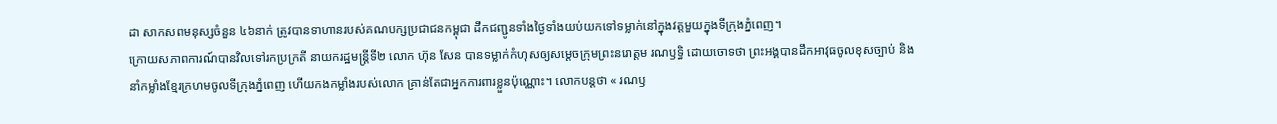ដា សាកសពមនុស្សចំនួន ៤៦នាក់ ត្រូវបានទាហានរបស់គណបក្សប្រជាជនកម្ពុជា ដឹកជញ្ជូនទាំងថ្ងៃទាំងយប់យកទៅទម្លាក់នៅក្នុងវត្តមួយក្នុងទីក្រុងភ្នំពេញ។
ក្រោយសភាពការណ៍បានវិលទៅរកប្រក្រតី នាយករដ្ឋមន្ត្រីទី២ លោក ហ៊ុន សែន បានទម្លាក់កំហុសឲ្យសម្ដេចក្រុមព្រះនរោត្តម រណឫទ្ធិ ដោយចោទថា ព្រះអង្គបានដឹកអាវុធចូលខុសច្បាប់ និងនាំកម្លាំងខ្មែរក្រហមចូលទីក្រុងភ្នំពេញ ហើយកងកម្លាំងរបស់លោក គ្រាន់តែជាអ្នកការពារខ្លួនប៉ុណ្ណោះ។ លោកបន្តថា « រណឫ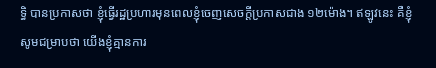ទ្ធិ បានប្រកាសថា ខ្ញុំធ្វើរដ្ឋប្រហារមុនពេលខ្ញុំចេញសេចក្ដីប្រកាសជាង ១២ម៉ោង។ ឥឡូវនេះ គឺខ្ញុំសូមជម្រាបថា យើងខ្ញុំគ្មានការ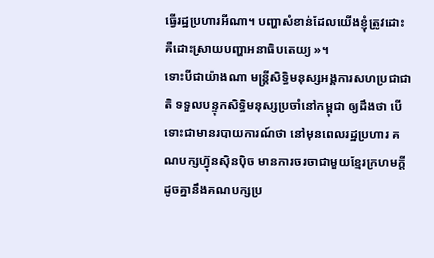ធ្វើរដ្ឋប្រហារអីណា។ បញ្ហាសំខាន់ដែលយើងខ្ញុំត្រូវដោះ គឺដោះស្រាយបញ្ហាអនាធិបតេយ្យ »។
ទោះបីជាយ៉ាងណា មន្ត្រីសិទ្ធិមនុស្សអង្គការសហប្រជាជាតិ ទទួលបន្ទុកសិទ្ធិមនុស្សប្រចាំនៅកម្ពុជា ឲ្យដឹងថា បើទោះជាមានរបាយការណ៍ថា នៅមុនពេលរដ្ឋប្រហារ គណបក្សហ៊្វុនស៊ិនប៉ិច មានការចរចាជាមួយខ្មែរក្រហមក្តី ដូចគ្នានឹងគណបក្សប្រ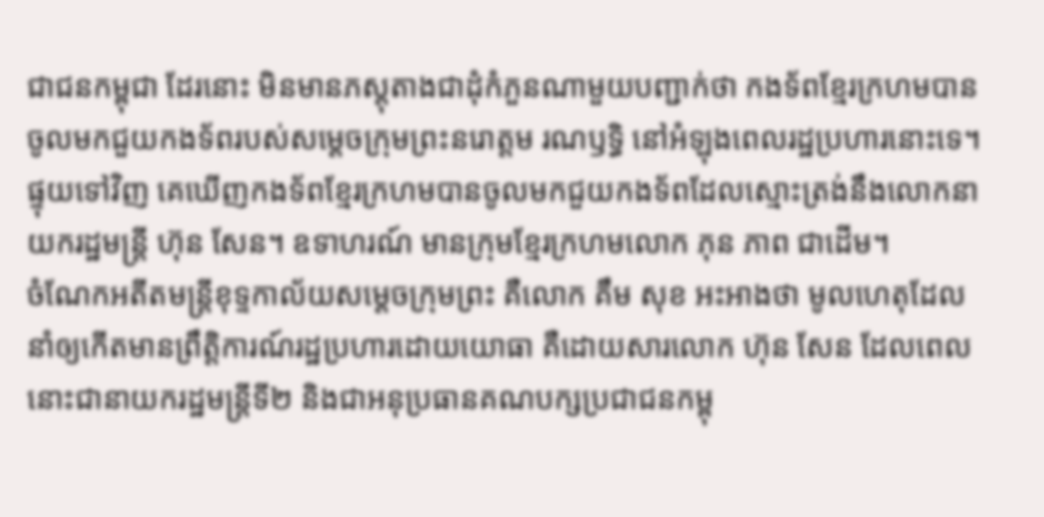ជាជនកម្ពុជា ដែរនោះ មិនមានភស្តុតាងជាដុំកំភួនណាមួយបញ្ជាក់ថា កងទ័ពខ្មែរក្រហមបានចូលមកជួយកងទ័ពរបស់សម្ដេចក្រុមព្រះនរោត្តម រណឫទ្ធិ នៅអំឡុងពេលរដ្ឋប្រហារនោះទេ។ ផ្ទុយទៅវិញ គេឃើញកងទ័ពខ្មែរក្រហមបានចូលមកជួយកងទ័ពដែលស្មោះត្រង់នឹងលោកនាយករដ្ឋមន្ត្រី ហ៊ុន សែន។ ឧទាហរណ៍ មានក្រុមខ្មែរក្រហមលោក ភុន ភាព ជាដើម។
ចំណែកអតីតមន្ត្រីខុទ្ទកាល័យសម្ដេចក្រុមព្រះ គឺលោក គឹម សុខ អះអាងថា មូលហេតុដែលនាំឲ្យកើតមានព្រឹត្តិការណ៍រដ្ឋប្រហារដោយយោធា គឺដោយសារលោក ហ៊ុន សែន ដែលពេលនោះជានាយករដ្ឋមន្ត្រីទី២ និងជាអនុប្រធានគណបក្សប្រជាជនកម្ពុ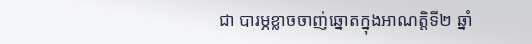ជា បារម្ភខ្លាចចាញ់ឆ្នោតក្នុងអាណត្តិទី២ ឆ្នាំ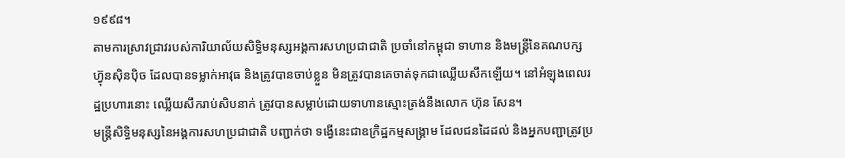១៩៩៨។
តាមការស្រាវជ្រាវរបស់ការិយាល័យសិទ្ធិមនុស្សអង្គការសហប្រជាជាតិ ប្រចាំនៅកម្ពុជា ទាហាន និងមន្ត្រីនៃគណបក្សហ៊្វុនស៊ិនប៉ិច ដែលបានទម្លាក់អាវុធ និងត្រូវបានចាប់ខ្លួន មិនត្រូវបានគេចាត់ទុកជាឈ្លើយសឹកឡើយ។ នៅអំឡុងពេលរដ្ឋប្រហារនោះ ឈ្លើយសឹករាប់សិបនាក់ ត្រូវបានសម្លាប់ដោយទាហានស្មោះត្រង់នឹងលោក ហ៊ុន សែន។
មន្ត្រីសិទ្ធិមនុស្សនៃអង្គការសហប្រជាជាតិ បញ្ជាក់ថា ទង្វើនេះជាឧក្រិដ្ឋកម្មសង្គ្រាម ដែលជនដៃដល់ និងអ្នកបញ្ជាត្រូវប្រ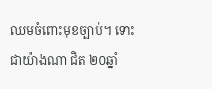ឈមចំពោះមុខច្បាប់។ ទោះជាយ៉ាងណា ជិត ២០ឆ្នាំ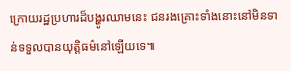ក្រោយរដ្ឋប្រហារដ៏បង្ហូរឈាមនេះ ជនរងគ្រោះទាំងនោះនៅមិនទាន់ទទួលបានយុត្តិធម៌នៅឡើយទេ៕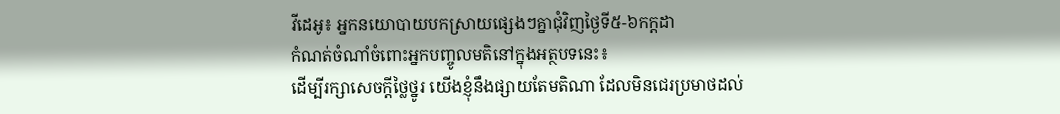វីដេអូ៖ អ្នកនយោបាយបកស្រាយផ្សេងៗគ្នាជុំវិញថ្ងៃទី៥-៦កក្តដា
កំណត់ចំណាំចំពោះអ្នកបញ្ចូលមតិនៅក្នុងអត្ថបទនេះ៖
ដើម្បីរក្សាសេចក្ដីថ្លៃថ្នូរ យើងខ្ញុំនឹងផ្សាយតែមតិណា ដែលមិនជេរប្រមាថដល់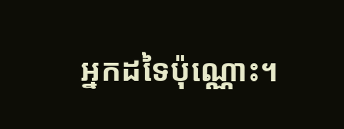អ្នកដទៃប៉ុណ្ណោះ។